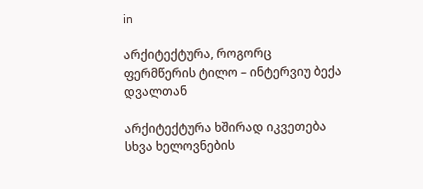in

არქიტექტურა, როგორც ფერმწერის ტილო – ინტერვიუ ბექა დვალთან

არქიტექტურა ხშირად იკვეთება სხვა ხელოვნების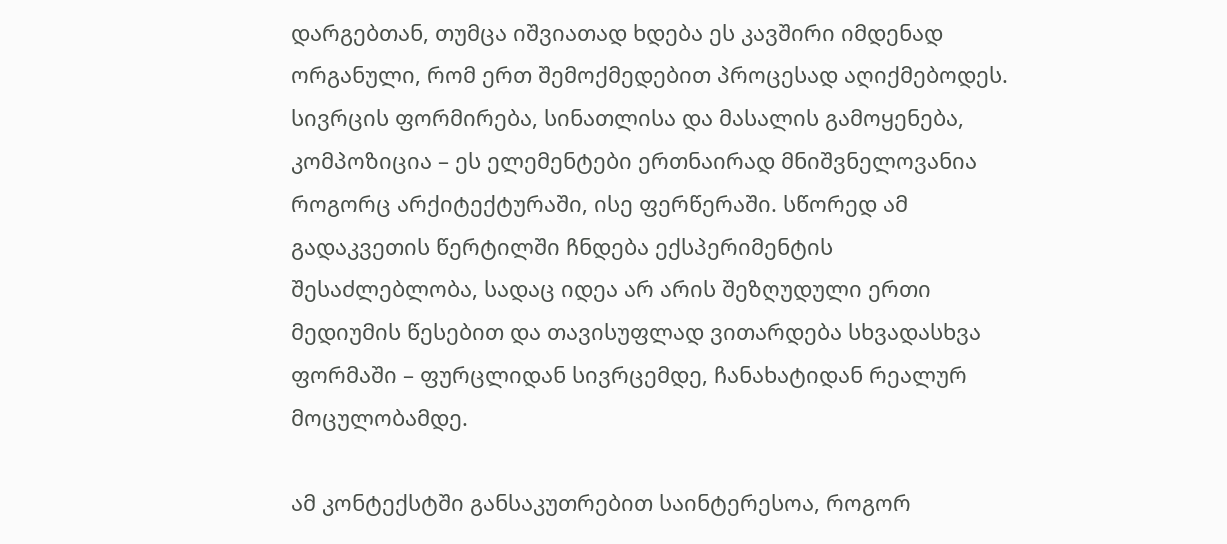დარგებთან, თუმცა იშვიათად ხდება ეს კავშირი იმდენად ორგანული, რომ ერთ შემოქმედებით პროცესად აღიქმებოდეს. სივრცის ფორმირება, სინათლისა და მასალის გამოყენება, კომპოზიცია – ეს ელემენტები ერთნაირად მნიშვნელოვანია როგორც არქიტექტურაში, ისე ფერწერაში. სწორედ ამ გადაკვეთის წერტილში ჩნდება ექსპერიმენტის შესაძლებლობა, სადაც იდეა არ არის შეზღუდული ერთი მედიუმის წესებით და თავისუფლად ვითარდება სხვადასხვა ფორმაში – ფურცლიდან სივრცემდე, ჩანახატიდან რეალურ მოცულობამდე.

ამ კონტექსტში განსაკუთრებით საინტერესოა, როგორ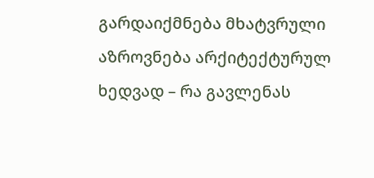გარდაიქმნება მხატვრული აზროვნება არქიტექტურულ ხედვად – რა გავლენას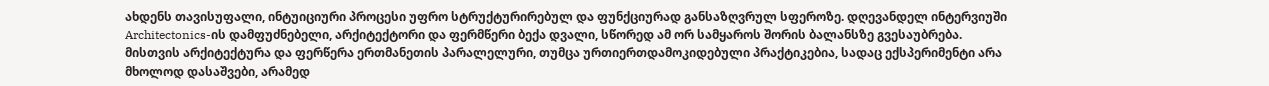ახდენს თავისუფალი, ინტუიციური პროცესი უფრო სტრუქტურირებულ და ფუნქციურად განსაზღვრულ სფეროზე. დღევანდელ ინტერვიუში Architectonics-ის დამფუძნებელი, არქიტექტორი და ფერმწერი ბექა დვალი, სწორედ ამ ორ სამყაროს შორის ბალანსზე გვესაუბრება. მისთვის არქიტექტურა და ფერწერა ერთმანეთის პარალელური, თუმცა ურთიერთდამოკიდებული პრაქტიკებია, სადაც ექსპერიმენტი არა მხოლოდ დასაშვები, არამედ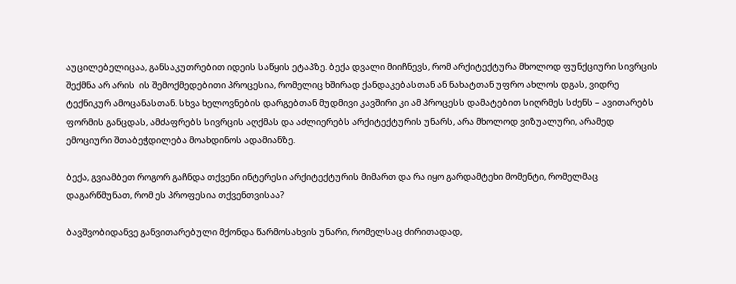აუცილებელიცაა, განსაკუთრებით იდეის საწყის ეტაპზე. ბექა დვალი მიიჩნევს, რომ არქიტექტურა მხოლოდ ფუნქციური სივრცის შექმნა არ არის  ის შემოქმედებითი პროცესია, რომელიც ხშირად ქანდაკებასთან ან ნახატთან უფრო ახლოს დგას, ვიდრე ტექნიკურ ამოცანასთან. სხვა ხელოვნების დარგებთან მუდმივი კავშირი კი ამ პროცესს დამატებით სიღრმეს სძენს – ავითარებს ფორმის განცდას, ამძაფრებს სივრცის აღქმას და აძლიერებს არქიტექტურის უნარს, არა მხოლოდ ვიზუალური, არამედ ემოციური შთაბეჭდილება მოახდინოს ადამიანზე.

ბექა, გვიამბეთ როგორ გაჩნდა თქვენი ინტერესი არქიტექტურის მიმართ და რა იყო გარდამტეხი მომენტი, რომელმაც დაგარწმუნათ, რომ ეს პროფესია თქვენთვისაა?

ბავშვობიდანვე განვითარებული მქონდა წარმოსახვის უნარი, რომელსაც ძირითადად,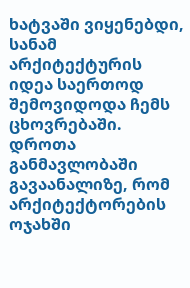ხატვაში ვიყენებდი, სანამ არქიტექტურის იდეა საერთოდ შემოვიდოდა ჩემს ცხოვრებაში. დროთა განმავლობაში გავაანალიზე, რომ არქიტექტორების ოჯახში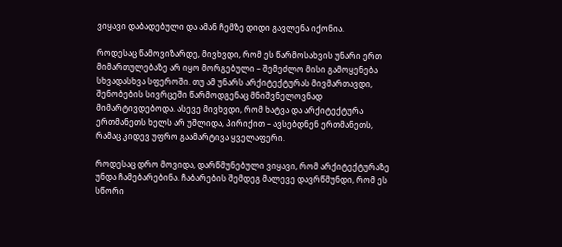ვიყავი დაბადებული და ამან ჩემზე დიდი გავლენა იქონია.

როდესაც წამოვიზარდე, მივხვდი, რომ ეს წარმოსახვის უნარი ერთ მიმართულებაზე არ იყო მორგებული – შემეძლო მისი გამოყენება სხვადასხვა სფეროში. თუ ამ უნარს არქიტექტურას მივმართავდი, შენობების სივრცეში წარმოდგენაც მნიშვნელოვნად მიმარტივდებოდა. ასევე მივხვდი, რომ ხატვა და არქიტექტურა ერთმანეთს ხელს არ უშლიდა, პირიქით – ავსებდნენ ერთმანეთს, რამაც კიდევ უფრო გაამარტივა ყველაფერი.

როდესაც დრო მოვიდა, დარწმუნებული ვიყავი, რომ არქიტექტურაზე უნდა ჩამებარებინა. ჩაბარების შემდეგ მალევე დავრწმუნდი, რომ ეს სწორი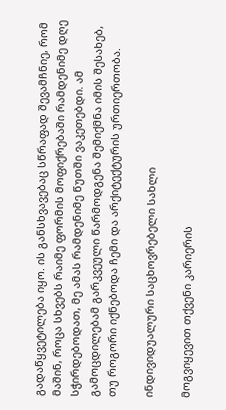გადაწყვეტილება იყო. ის განსხვავებაც სწრაფად შევამჩნიე, რომ მაშინ, როცა სხვებს რაიმე ფორმის მოფიქრებაში რამდენიმე დღე სჭირდებოდათ, მე ამას რამდენიმე წუთში ვაკეთებდი. ამ გამოცდილებამ გარკვეული წარმოდგენა შემიქმნა იმის შესახებ, თუ როგორი იქნებოდა ჩემი და არქიტექტურის ურთიერთობა.

ინდივიდუალური საცხოვრებელი სახლი

მოგვიყევით თქვენი კარიერის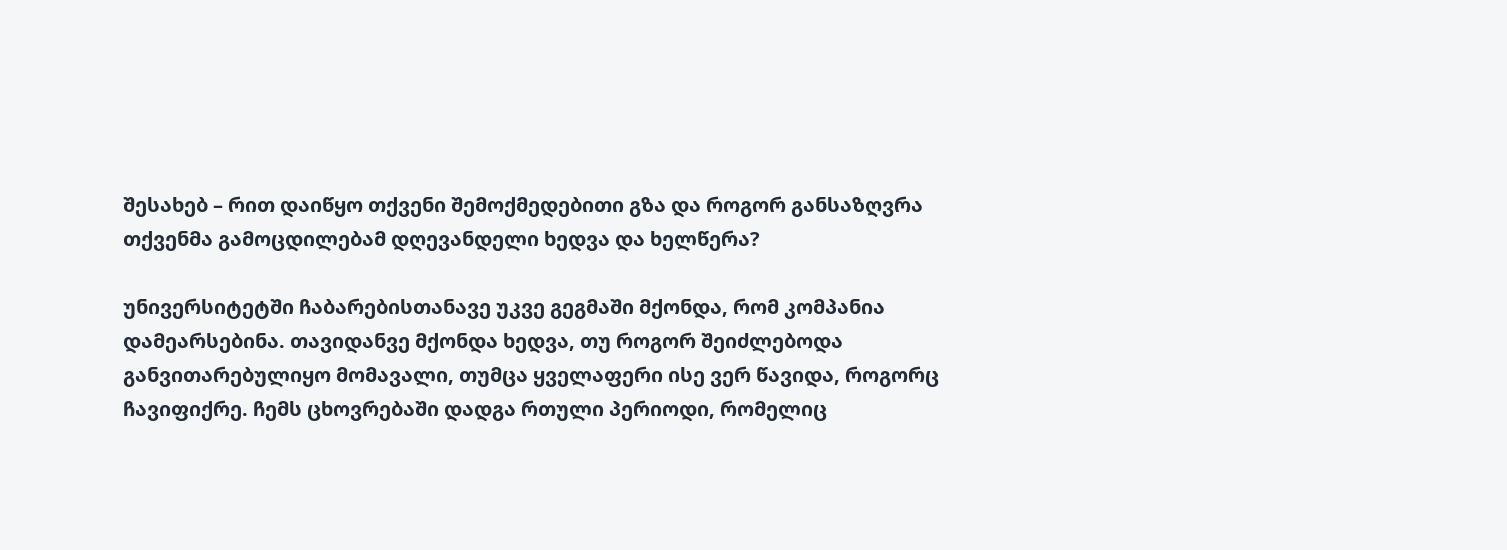შესახებ – რით დაიწყო თქვენი შემოქმედებითი გზა და როგორ განსაზღვრა თქვენმა გამოცდილებამ დღევანდელი ხედვა და ხელწერა?

უნივერსიტეტში ჩაბარებისთანავე უკვე გეგმაში მქონდა, რომ კომპანია დამეარსებინა. თავიდანვე მქონდა ხედვა, თუ როგორ შეიძლებოდა განვითარებულიყო მომავალი, თუმცა ყველაფერი ისე ვერ წავიდა, როგორც ჩავიფიქრე. ჩემს ცხოვრებაში დადგა რთული პერიოდი, რომელიც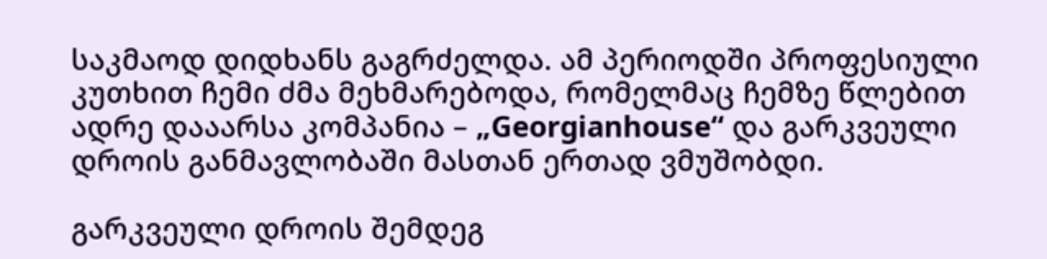საკმაოდ დიდხანს გაგრძელდა. ამ პერიოდში პროფესიული კუთხით ჩემი ძმა მეხმარებოდა, რომელმაც ჩემზე წლებით ადრე დააარსა კომპანია – „Georgianhouse“ და გარკვეული დროის განმავლობაში მასთან ერთად ვმუშობდი.

გარკვეული დროის შემდეგ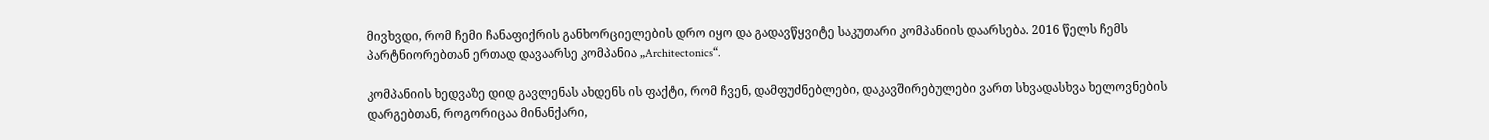მივხვდი, რომ ჩემი ჩანაფიქრის განხორციელების დრო იყო და გადავწყვიტე საკუთარი კომპანიის დაარსება. 2016 წელს ჩემს პარტნიორებთან ერთად დავაარსე კომპანია „Architectonics“.

კომპანიის ხედვაზე დიდ გავლენას ახდენს ის ფაქტი, რომ ჩვენ, დამფუძნებლები, დაკავშირებულები ვართ სხვადასხვა ხელოვნების დარგებთან, როგორიცაა მინანქარი,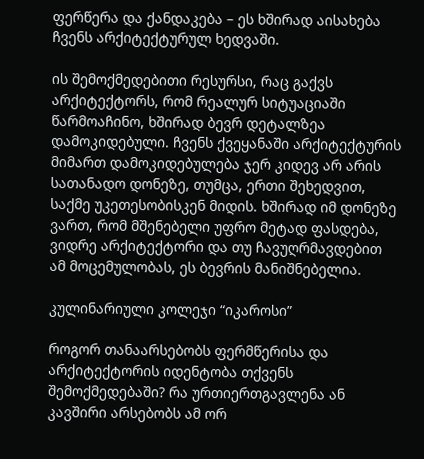ფერწერა და ქანდაკება – ეს ხშირად აისახება ჩვენს არქიტექტურულ ხედვაში.

ის შემოქმედებითი რესურსი, რაც გაქვს არქიტექტორს, რომ რეალურ სიტუაციაში წარმოაჩინო, ხშირად ბევრ დეტალზეა დამოკიდებული. ჩვენს ქვეყანაში არქიტექტურის მიმართ დამოკიდებულება ჯერ კიდევ არ არის სათანადო დონეზე, თუმცა, ერთი შეხედვით, საქმე უკეთესობისკენ მიდის. ხშირად იმ დონეზე ვართ, რომ მშენებელი უფრო მეტად ფასდება, ვიდრე არქიტექტორი და თუ ჩავუღრმავდებით ამ მოცემულობას, ეს ბევრის მანიშნებელია.

კულინარიული კოლეჯი “იკაროსი”

როგორ თანაარსებობს ფერმწერისა და არქიტექტორის იდენტობა თქვენს შემოქმედებაში? რა ურთიერთგავლენა ან კავშირი არსებობს ამ ორ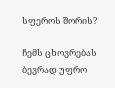სფეროს შორის?

ჩემს ცხოვრებას ბევრად უფრო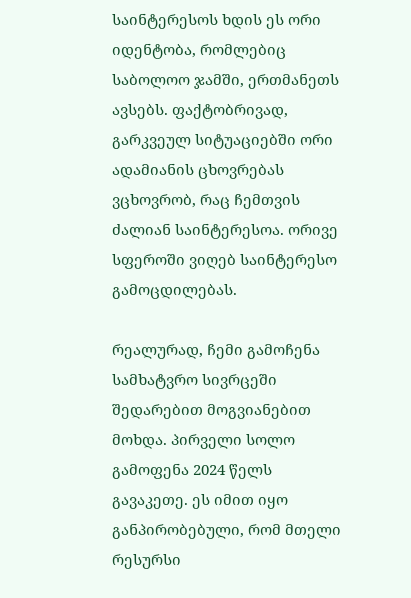საინტერესოს ხდის ეს ორი იდენტობა, რომლებიც საბოლოო ჯამში, ერთმანეთს ავსებს. ფაქტობრივად, გარკვეულ სიტუაციებში ორი ადამიანის ცხოვრებას ვცხოვრობ, რაც ჩემთვის ძალიან საინტერესოა. ორივე სფეროში ვიღებ საინტერესო გამოცდილებას.

რეალურად, ჩემი გამოჩენა სამხატვრო სივრცეში შედარებით მოგვიანებით მოხდა. პირველი სოლო გამოფენა 2024 წელს გავაკეთე. ეს იმით იყო განპირობებული, რომ მთელი რესურსი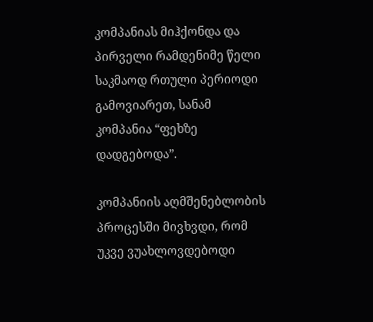კომპანიას მიჰქონდა და პირველი რამდენიმე წელი საკმაოდ რთული პერიოდი გამოვიარეთ, სანამ კომპანია “ფეხზე დადგებოდა”.

კომპანიის აღმშენებლობის პროცესში მივხვდი, რომ უკვე ვუახლოვდებოდი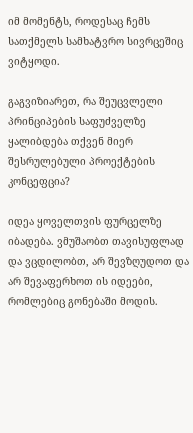იმ მომენტს, როდესაც ჩემს სათქმელს სამხატვრო სივრცეშიც ვიტყოდი.

გაგვიზიარეთ, რა შეუცვლელი პრინციპების საფუძველზე ყალიბდება თქვენ მიერ შესრულებული პროექტების კონცეფცია?

იდეა ყოველთვის ფურცელზე იბადება. ვმუშაობთ თავისუფლად და ვცდილობთ, არ შევზღუდოთ და არ შევაფერხოთ ის იდეები, რომლებიც გონებაში მოდის.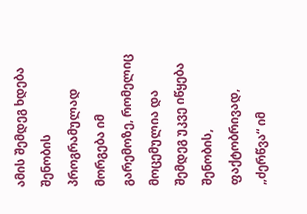ამის შემდეგ ხდება შენობის პროგრამულად მორგება იმ გარემოზე, რომელიც მოცემულია და შემდეგ უკვე იწყება შენობის, ფაქტობრივად, „ძერწვა“ იმ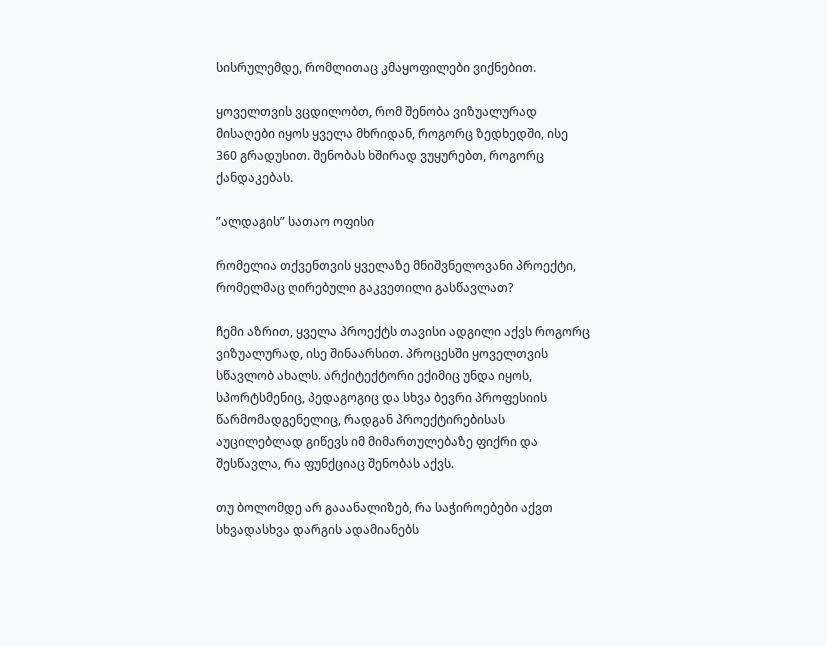სისრულემდე, რომლითაც კმაყოფილები ვიქნებით.

ყოველთვის ვცდილობთ, რომ შენობა ვიზუალურად მისაღები იყოს ყველა მხრიდან, როგორც ზედხედში, ისე 360 გრადუსით. შენობას ხშირად ვუყურებთ, როგორც ქანდაკებას.

”ალდაგის” სათაო ოფისი

რომელია თქვენთვის ყველაზე მნიშვნელოვანი პროექტი, რომელმაც ღირებული გაკვეთილი გასწავლათ?

ჩემი აზრით, ყველა პროექტს თავისი ადგილი აქვს როგორც ვიზუალურად, ისე შინაარსით. პროცესში ყოველთვის  სწავლობ ახალს. არქიტექტორი ექიმიც უნდა იყოს, სპორტსმენიც, პედაგოგიც და სხვა ბევრი პროფესიის წარმომადგენელიც, რადგან პროექტირებისას აუცილებლად გიწევს იმ მიმართულებაზე ფიქრი და შესწავლა, რა ფუნქციაც შენობას აქვს.

თუ ბოლომდე არ გააანალიზებ, რა საჭიროებები აქვთ სხვადასხვა დარგის ადამიანებს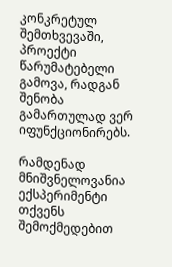კონკრეტულ შემთხვევაში, პროექტი წარუმატებელი გამოვა, რადგან შენობა გამართულად ვერ იფუნქციონირებს.

რამდენად მნიშვნელოვანია ექსპერიმენტი თქვენს შემოქმედებით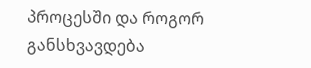პროცესში და როგორ განსხვავდება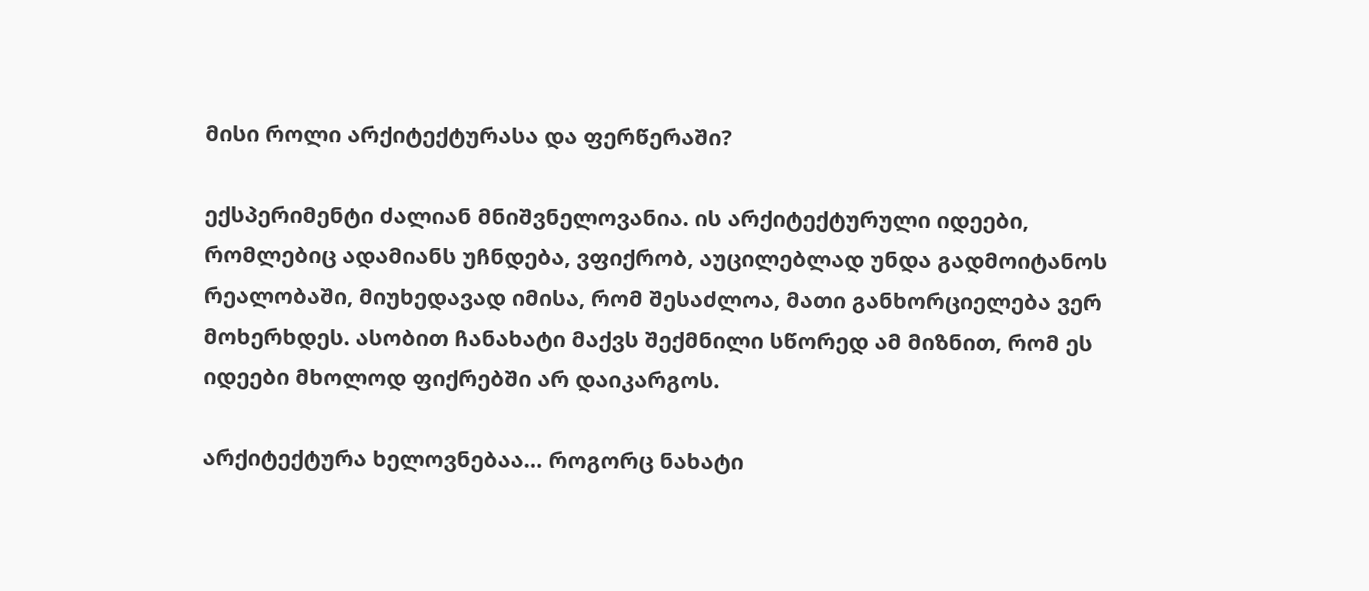მისი როლი არქიტექტურასა და ფერწერაში?

ექსპერიმენტი ძალიან მნიშვნელოვანია. ის არქიტექტურული იდეები, რომლებიც ადამიანს უჩნდება, ვფიქრობ, აუცილებლად უნდა გადმოიტანოს რეალობაში, მიუხედავად იმისა, რომ შესაძლოა, მათი განხორციელება ვერ მოხერხდეს. ასობით ჩანახატი მაქვს შექმნილი სწორედ ამ მიზნით, რომ ეს იდეები მხოლოდ ფიქრებში არ დაიკარგოს.

არქიტექტურა ხელოვნებაა… როგორც ნახატი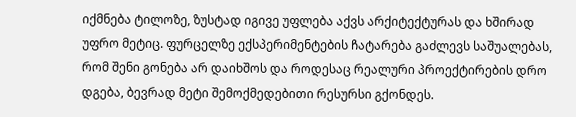იქმნება ტილოზე, ზუსტად იგივე უფლება აქვს არქიტექტურას და ხშირად უფრო მეტიც. ფურცელზე ექსპერიმენტების ჩატარება გაძლევს საშუალებას, რომ შენი გონება არ დაიხშოს და როდესაც რეალური პროექტირების დრო დგება, ბევრად მეტი შემოქმედებითი რესურსი გქონდეს.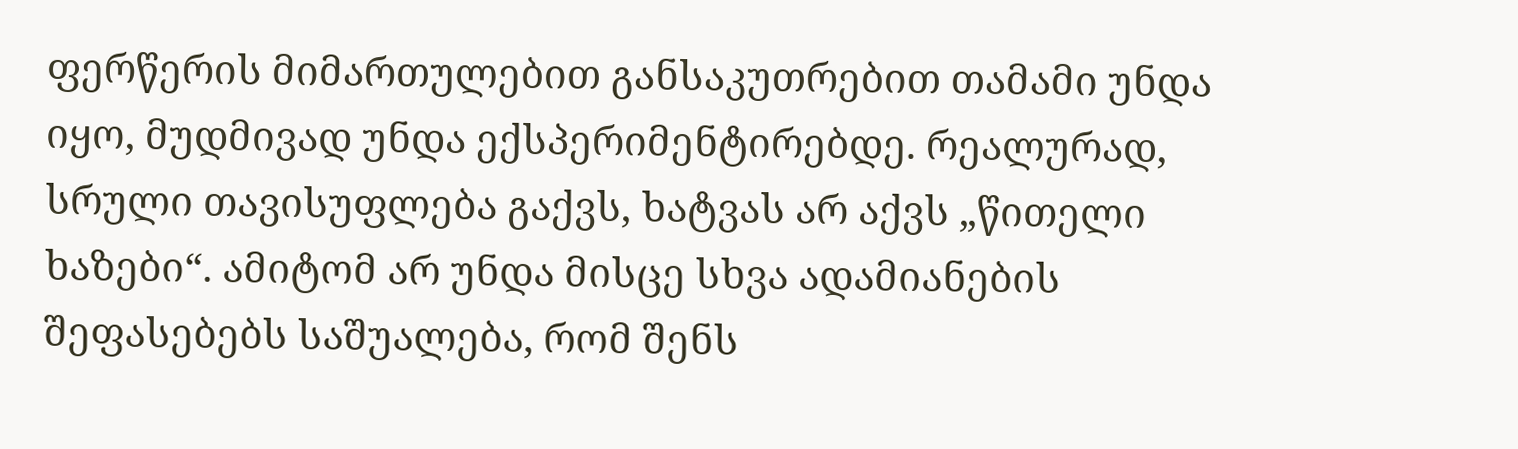ფერწერის მიმართულებით განსაკუთრებით თამამი უნდა იყო, მუდმივად უნდა ექსპერიმენტირებდე. რეალურად, სრული თავისუფლება გაქვს, ხატვას არ აქვს „წითელი ხაზები“. ამიტომ არ უნდა მისცე სხვა ადამიანების შეფასებებს საშუალება, რომ შენს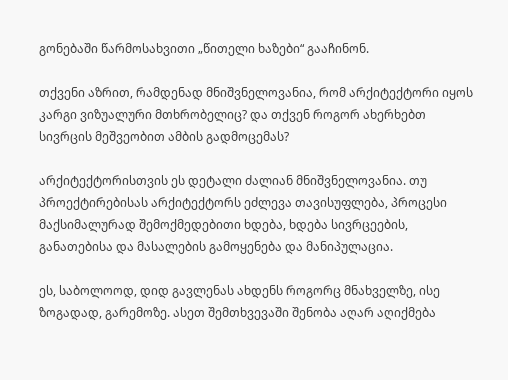გონებაში წარმოსახვითი „წითელი ხაზები“ გააჩინონ.

თქვენი აზრით, რამდენად მნიშვნელოვანია, რომ არქიტექტორი იყოს კარგი ვიზუალური მთხრობელიც? და თქვენ როგორ ახერხებთ სივრცის მეშვეობით ამბის გადმოცემას?

არქიტექტორისთვის ეს დეტალი ძალიან მნიშვნელოვანია. თუ პროექტირებისას არქიტექტორს ეძლევა თავისუფლება, პროცესი მაქსიმალურად შემოქმედებითი ხდება, ხდება სივრცეების, განათებისა და მასალების გამოყენება და მანიპულაცია.

ეს, საბოლოოდ, დიდ გავლენას ახდენს როგორც მნახველზე, ისე ზოგადად, გარემოზე. ასეთ შემთხვევაში შენობა აღარ აღიქმება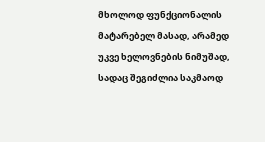მხოლოდ ფუნქციონალის მატარებელ მასად, არამედ უკვე ხელოვნების ნიმუშად, სადაც შეგიძლია საკმაოდ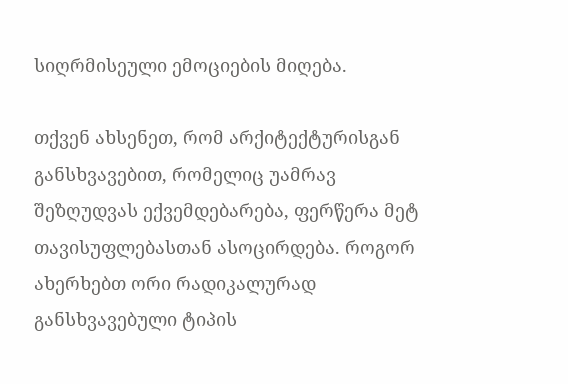სიღრმისეული ემოციების მიღება.

თქვენ ახსენეთ, რომ არქიტექტურისგან განსხვავებით, რომელიც უამრავ შეზღუდვას ექვემდებარება, ფერწერა მეტ თავისუფლებასთან ასოცირდება. როგორ ახერხებთ ორი რადიკალურად განსხვავებული ტიპის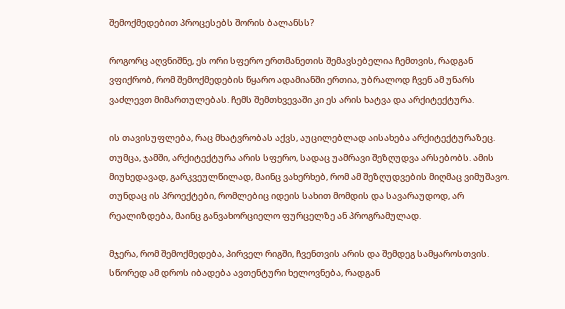შემოქმედებით პროცესებს შორის ბალანსს?

როგორც აღვნიშნე, ეს ორი სფერო ერთმანეთის შემავსებელია ჩემთვის, რადგან ვფიქრობ, რომ შემოქმედების წყარო ადამიანში ერთია, უბრალოდ ჩვენ ამ უნარს ვაძლევთ მიმართულებას. ჩემს შემთხვევაში კი ეს არის ხატვა და არქიტექტურა.

ის თავისუფლება, რაც მხატვრობას აქვს, აუცილებლად აისახება არქიტექტურაზეც. თუმცა, ჯამში, არქიტექტურა არის სფერო, სადაც უამრავი შეზღუდვა არსებობს. ამის მიუხედავად, გარკვეულწილად, მაინც ვახერხებ, რომ ამ შეზღუდვების მიღმაც ვიმუშავო. თუნდაც ის პროექტები, რომლებიც იდეის სახით მომდის და სავარაუდოდ, არ რეალიზდება, მაინც განვახორციელო ფურცელზე ან პროგრამულად.

მჯერა, რომ შემოქმედება, პირველ რიგში, ჩვენთვის არის და შემდეგ სამყაროსთვის. სწორედ ამ დროს იბადება ავთენტური ხელოვნება, რადგან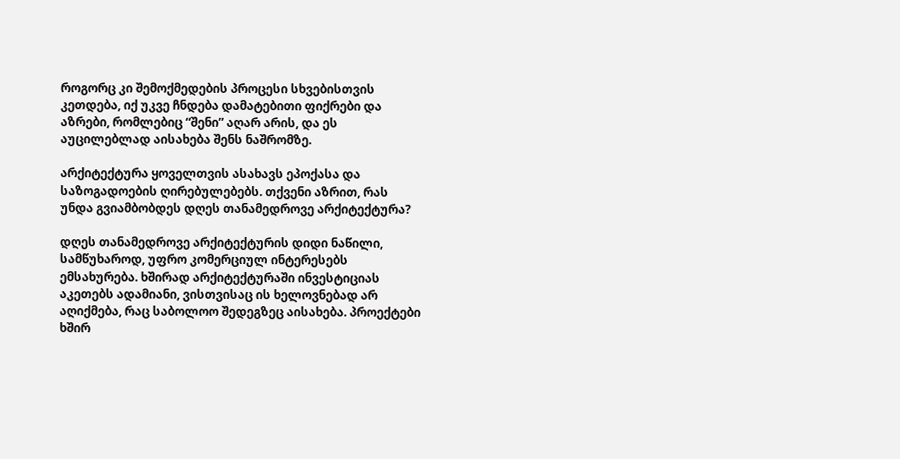როგორც კი შემოქმედების პროცესი სხვებისთვის კეთდება, იქ უკვე ჩნდება დამატებითი ფიქრები და აზრები, რომლებიც “შენი” აღარ არის, და ეს აუცილებლად აისახება შენს ნაშრომზე.

არქიტექტურა ყოველთვის ასახავს ეპოქასა და საზოგადოების ღირებულებებს. თქვენი აზრით, რას უნდა გვიამბობდეს დღეს თანამედროვე არქიტექტურა?

დღეს თანამედროვე არქიტექტურის დიდი ნაწილი, სამწუხაროდ, უფრო კომერციულ ინტერესებს ემსახურება. ხშირად არქიტექტურაში ინვესტიციას აკეთებს ადამიანი, ვისთვისაც ის ხელოვნებად არ აღიქმება, რაც საბოლოო შედეგზეც აისახება. პროექტები ხშირ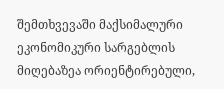შემთხვევაში მაქსიმალური ეკონომიკური სარგებლის მიღებაზეა ორიენტირებული,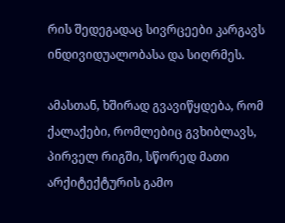რის შედეგადაც სივრცეები კარგავს ინდივიდუალობასა და სიღრმეს.

ამასთან, ხშირად გვავიწყდება, რომ ქალაქები, რომლებიც გვხიბლავს, პირველ რიგში, სწორედ მათი არქიტექტურის გამო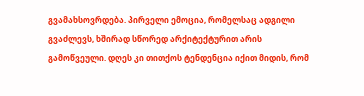გვამახსოვრდება. პირველი ემოცია, რომელსაც ადგილი გვაძლევს, ხშირად სწორედ არქიტექტურით არის გამოწვეული. დღეს კი თითქოს ტენდენცია იქით მიდის, რომ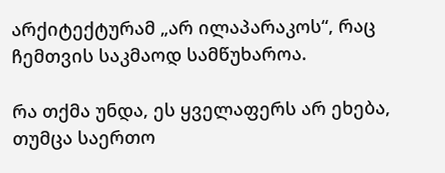არქიტექტურამ „არ ილაპარაკოს“, რაც ჩემთვის საკმაოდ სამწუხაროა.

რა თქმა უნდა, ეს ყველაფერს არ ეხება, თუმცა საერთო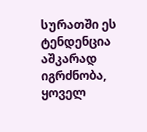სურათში ეს ტენდენცია აშკარად იგრძნობა, ყოველ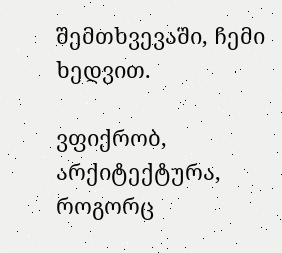შემთხვევაში, ჩემი ხედვით.

ვფიქრობ, არქიტექტურა, როგორც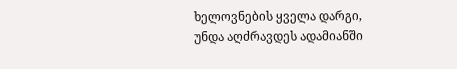ხელოვნების ყველა დარგი, უნდა აღძრავდეს ადამიანში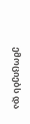ემოციებს და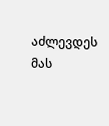აძლევდეს მას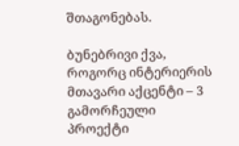შთაგონებას.

ბუნებრივი ქვა, როგორც ინტერიერის მთავარი აქცენტი – 3 გამორჩეული პროექტი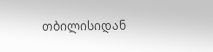თბილისიდან